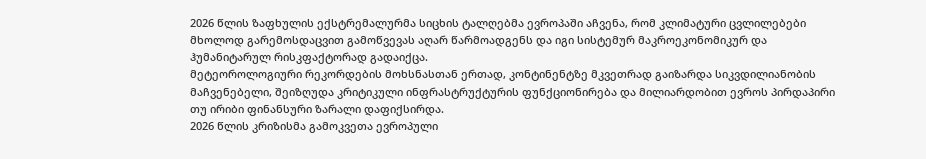2026 წლის ზაფხულის ექსტრემალურმა სიცხის ტალღებმა ევროპაში აჩვენა, რომ კლიმატური ცვლილებები მხოლოდ გარემოსდაცვით გამოწვევას აღარ წარმოადგენს და იგი სისტემურ მაკროეკონომიკურ და ჰუმანიტარულ რისკფაქტორად გადაიქცა.
მეტეოროლოგიური რეკორდების მოხსნასთან ერთად, კონტინენტზე მკვეთრად გაიზარდა სიკვდილიანობის მაჩვენებელი, შეიზღუდა კრიტიკული ინფრასტრუქტურის ფუნქციონირება და მილიარდობით ევროს პირდაპირი თუ ირიბი ფინანსური ზარალი დაფიქსირდა.
2026 წლის კრიზისმა გამოკვეთა ევროპული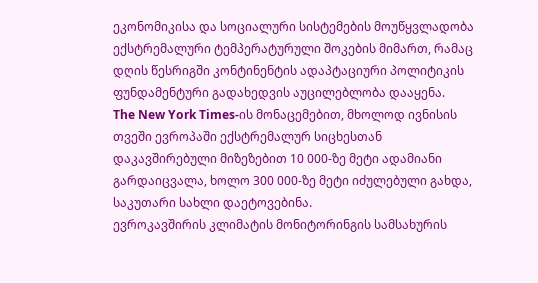ეკონომიკისა და სოციალური სისტემების მოუწყვლადობა ექსტრემალური ტემპერატურული შოკების მიმართ, რამაც დღის წესრიგში კონტინენტის ადაპტაციური პოლიტიკის ფუნდამენტური გადახედვის აუცილებლობა დააყენა.
The New York Times-ის მონაცემებით, მხოლოდ ივნისის თვეში ევროპაში ექსტრემალურ სიცხესთან დაკავშირებული მიზეზებით 10 000-ზე მეტი ადამიანი გარდაიცვალა, ხოლო 300 000-ზე მეტი იძულებული გახდა, საკუთარი სახლი დაეტოვებინა.
ევროკავშირის კლიმატის მონიტორინგის სამსახურის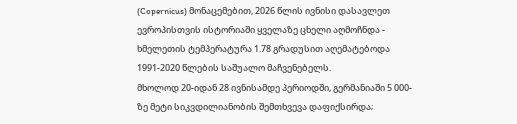(Copernicus) მონაცემებით, 2026 წლის ივნისი დასავლეთ ევროპისთვის ისტორიაში ყველაზე ცხელი აღმოჩნდა - ხმელეთის ტემპერატურა 1.78 გრადუსით აღემატებოდა 1991-2020 წლების საშუალო მაჩვენებელს.
მხოლოდ 20-იდან 28 ივნისამდე პერიოდში, გერმანიაში 5 000-ზე მეტი სიკვდილიანობის შემთხვევა დაფიქსირდა;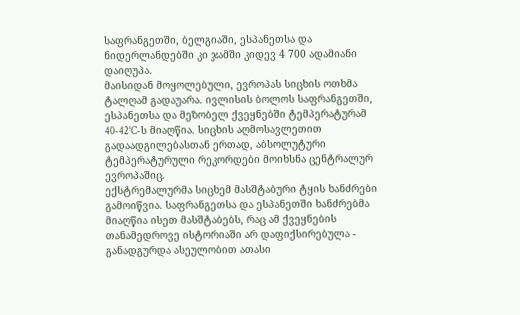საფრანგეთში, ბელგიაში, ესპანეთსა და ნიდერლანდებში კი ჯამში კიდევ 4 700 ადამიანი დაიღუპა.
მაისიდან მოყოლებული, ევროპას სიცხის ოთხმა ტალღამ გადაუარა. ივლისის ბოლოს საფრანგეთში, ესპანეთსა და მეზობელ ქვეყნებში ტემპერატურამ 40-42°C-ს მიაღწია. სიცხის აღმოსავლეთით გადაადგილებასთან ერთად, აბსოლუტური ტემპერატურული რეკორდები მოიხსნა ცენტრალურ ევროპაშიც.
ექსტრემალურმა სიცხემ მასშტაბური ტყის ხანძრები გამოიწვია. საფრანგეთსა და ესპანეთში ხანძრებმა მიაღწია ისეთ მასშტაბებს, რაც ამ ქვეყნების თანამედროვე ისტორიაში არ დაფიქსირებულა - განადგურდა ასეულობით ათასი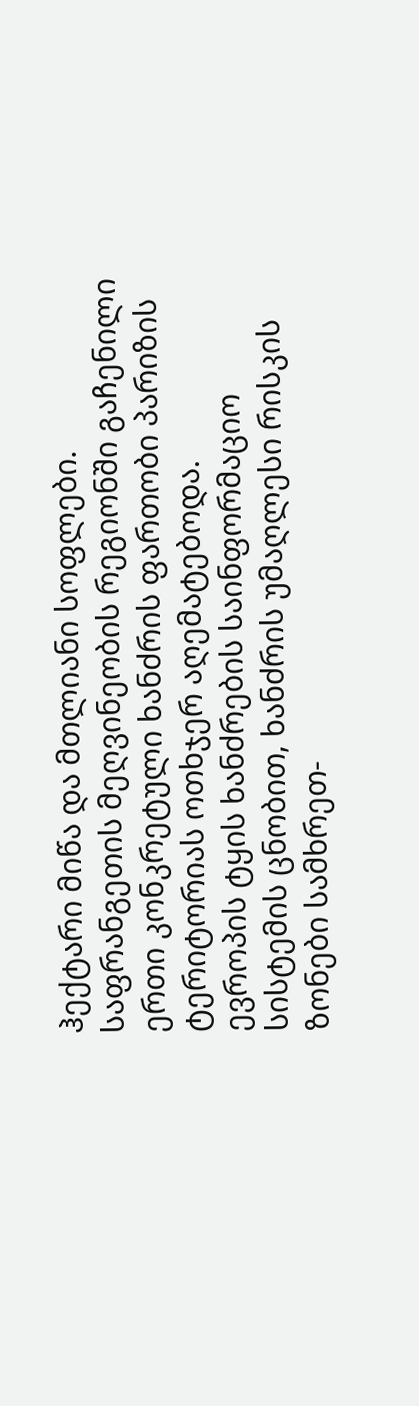ჰექტარი მიწა და მთლიანი სოფლები. საფრანგეთის მეღვინეობის რეგიონში გაჩენილი ერთი კონკრეტული ხანძრის ფართობი პარიზის ტერიტორიას ოთხჯერ აღემატებოდა.
ევროპის ტყის ხანძრების საინფორმაციო სისტემის ცნობით, ხანძრის უმაღლესი რისკის ზონები სამხრეთ-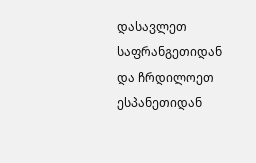დასავლეთ საფრანგეთიდან და ჩრდილოეთ ესპანეთიდან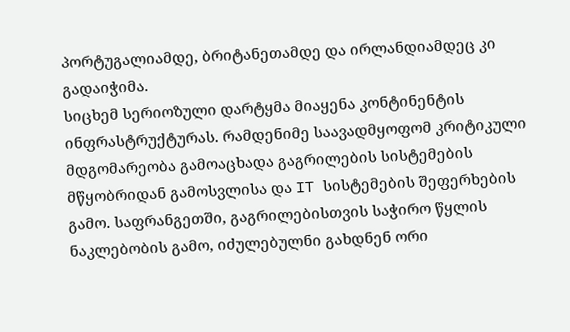პორტუგალიამდე, ბრიტანეთამდე და ირლანდიამდეც კი გადაიჭიმა.
სიცხემ სერიოზული დარტყმა მიაყენა კონტინენტის ინფრასტრუქტურას. რამდენიმე საავადმყოფომ კრიტიკული მდგომარეობა გამოაცხადა გაგრილების სისტემების მწყობრიდან გამოსვლისა და IT სისტემების შეფერხების გამო. საფრანგეთში, გაგრილებისთვის საჭირო წყლის ნაკლებობის გამო, იძულებულნი გახდნენ ორი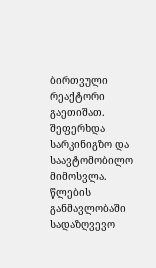ბირთვული რეაქტორი გაეთიშათ. შეფერხდა სარკინიგზო და საავტომობილო მიმოსვლა.
წლების განმავლობაში სადაზღვევო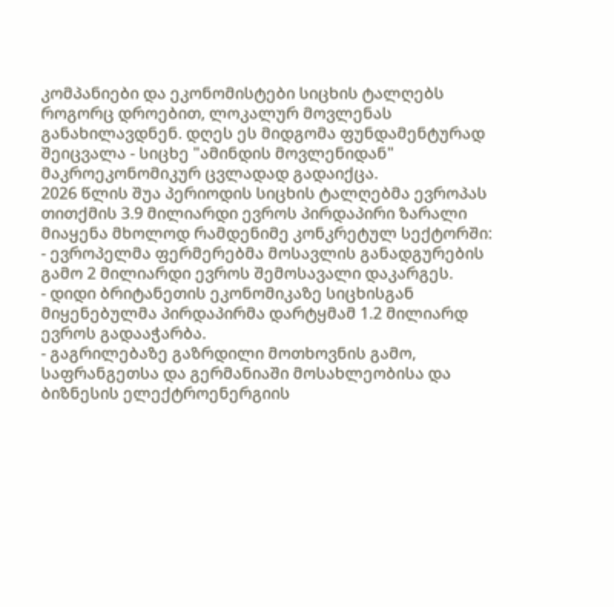კომპანიები და ეკონომისტები სიცხის ტალღებს როგორც დროებით, ლოკალურ მოვლენას განახილავდნენ. დღეს ეს მიდგომა ფუნდამენტურად შეიცვალა - სიცხე "ამინდის მოვლენიდან" მაკროეკონომიკურ ცვლადად გადაიქცა.
2026 წლის შუა პერიოდის სიცხის ტალღებმა ევროპას თითქმის 3.9 მილიარდი ევროს პირდაპირი ზარალი მიაყენა მხოლოდ რამდენიმე კონკრეტულ სექტორში:
- ევროპელმა ფერმერებმა მოსავლის განადგურების გამო 2 მილიარდი ევროს შემოსავალი დაკარგეს.
- დიდი ბრიტანეთის ეკონომიკაზე სიცხისგან მიყენებულმა პირდაპირმა დარტყმამ 1.2 მილიარდ ევროს გადააჭარბა.
- გაგრილებაზე გაზრდილი მოთხოვნის გამო, საფრანგეთსა და გერმანიაში მოსახლეობისა და ბიზნესის ელექტროენერგიის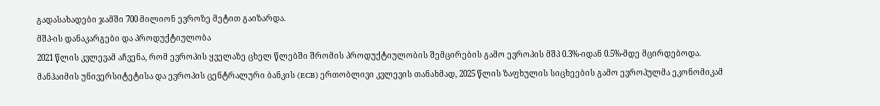გადასახადები ჯამში 700 მილიონ ევროზე მეტით გაიზარდა.
მშპ-ის დანაკარგები და პროდუქტიულობა
2021 წლის კვლევამ აჩვენა, რომ ევროპის ყველაზე ცხელ წლებში შრომის პროდუქტიულობის შემცირების გამო ევროპის მშპ 0.3%-იდან 0.5%-მდე მცირდებოდა.
მანჰაიმის უნივერსიტეტისა და ევროპის ცენტრალური ბანკის (ECB) ერთობლივი კვლევის თანახმად, 2025 წლის ზაფხულის სიცხეების გამო ევროპულმა ეკონომიკამ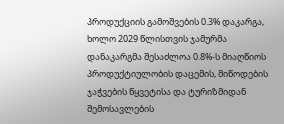პროდუქციის გამოშვების 0.3% დაკარგა, ხოლო 2029 წლისთვის ჯამურმა დანაკარგმა შესაძლოა 0.8%-ს მიაღწიოს პროდუქტიულობის დაცემის, მიწოდების ჯაჭვების წყვეტისა და ტურიზმიდან შემოსავლების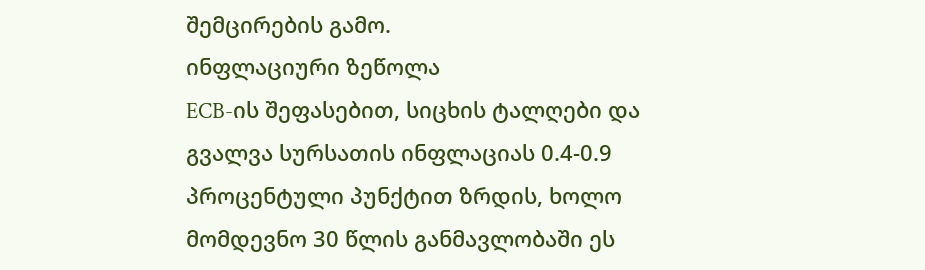შემცირების გამო.
ინფლაციური ზეწოლა
ECB-ის შეფასებით, სიცხის ტალღები და გვალვა სურსათის ინფლაციას 0.4-0.9 პროცენტული პუნქტით ზრდის, ხოლო მომდევნო 30 წლის განმავლობაში ეს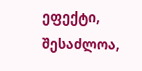ეფექტი, შესაძლოა,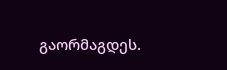გაორმაგდეს.